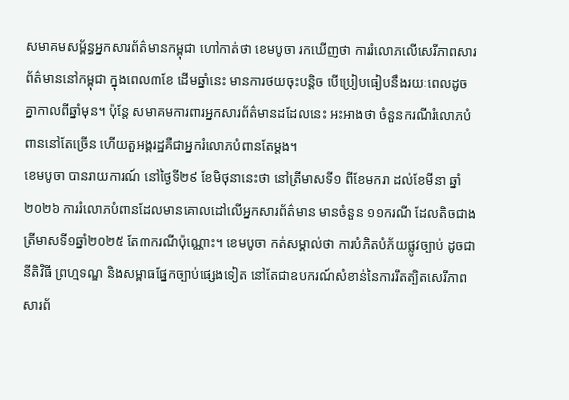សមាគមសម្ព័ន្ធអ្នកសារព័ត៌មានកម្ពុជា ហៅកាត់ថា ខេមបូចា រកឃើញថា ការរំលោភលើសេរីភាពសារព័ត៌មាននៅកម្ពុជា ក្នុងពេល៣ខែ ដើមឆ្នាំនេះ មានការថយចុះបន្តិច បើប្រៀបធៀបនឹងរយៈពេលដូចគ្នាកាលពីឆ្នាំមុន។ ប៉ុន្តែ សមាគមការពារអ្នកសារព័ត៌មានដដែលនេះ អះអាងថា ចំនួនករណីរំលោភបំពាននៅតែច្រើន ហើយតួអង្គរដ្ឋគឺជាអ្នករំលោភបំពានតែម្តង។
ខេមបូចា បានរាយការណ៍ នៅថ្ងៃទី២៩ ខែមិថុនានេះថា នៅត្រីមាសទី១ ពីខែមករា ដល់ខែមីនា ឆ្នាំ២០២៦ ការរំលោភបំពានដែលមានគោលដៅលើអ្នកសារព័ត៌មាន មានចំនួន ១១ករណី ដែលតិចជាង ត្រីមាសទី១ឆ្នាំ២០២៥ តែ៣ករណីប៉ុណ្ណោះ។ ខេមបូចា កត់សម្គាល់ថា ការបំភិតបំភ័យផ្លូវច្បាប់ ដូចជា នីតិវិធី ព្រហ្មទណ្ឌ និងសម្ពាធផ្នែកច្បាប់ផ្សេងទៀត នៅតែជាឧបករណ៍សំខាន់នៃការរឹតត្បិតសេរីភាពសារព័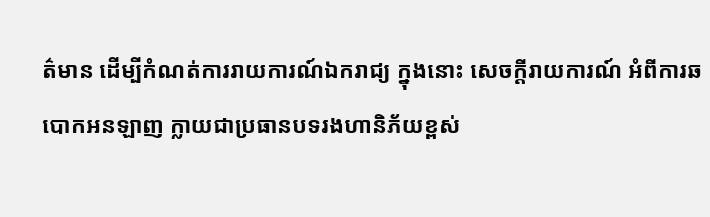ត៌មាន ដើម្បីកំណត់ការរាយការណ៍ឯករាជ្យ ក្នុងនោះ សេចក្ដីរាយការណ៍ អំពីការឆបោកអនឡាញ ក្លាយជាប្រធានបទរងហានិភ័យខ្ពស់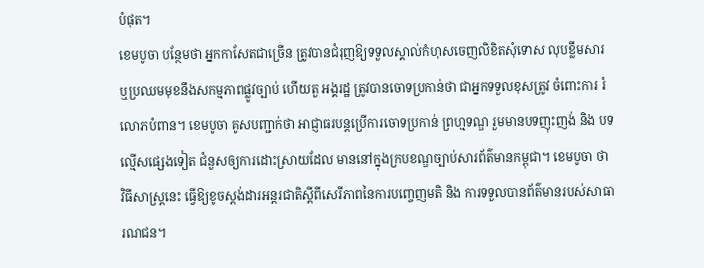បំផុត។
ខេមបូចា បន្ថែមថា អ្នកកាសែតជាច្រើន ត្រូវបានជំរុញឱ្យទទួលស្គាល់កំហុសចេញលិខិតសុំទោស លុបខ្លឹមសារ ឬប្រឈមមុខនឹងសកម្មភាពផ្លូវច្បាប់ ហើយតួ អង្គរដ្ឋ ត្រូវបានចោទប្រកាន់ថា ជាអ្នកទទួលខុសត្រូវ ចំពោះការ រំលោភបំពាន។ ខេមបូចា គូសបញ្ជាក់ថា អាជ្ញាធរបន្តប្រើការចោទប្រកាន់ ព្រហ្មទណ្ឌ រួមមានបទញុះញង់ និង បទល្មើសផ្សេងទៀត ជំនួសឲ្យការដោះស្រាយដែល មាននៅក្នុងក្របខណ្ឌច្បាប់សារព័ត៌មានកម្ពុជា។ ខេមបូចា ថា វិធីសាស្ត្រនេះ ធ្វើឱ្យខូចស្តង់ដារអន្តរជាតិស្ដីពីសេរីភាពនៃការបញ្ចេញមតិ និង ការទទួលបានព័ត៌មានរបស់សាធារណជន។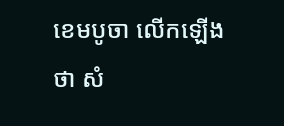ខេមបូចា លើកឡើងថា សំ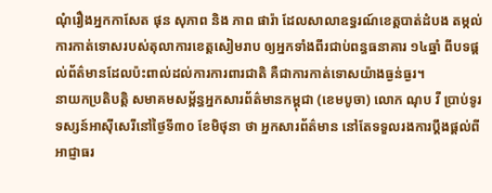ណុំរឿងអ្នកកាសែត ផុន សុភាព និង ភាព ផារ៉ា ដែលសាលាឧទ្ធរណ៍ខេត្តបាត់ដំបង តម្កល់ការកាត់ទោសរបស់តុលាការខេត្តសៀមរាប ឲ្យអ្នកទាំងពីរជាប់ពន្ធធនាគារ ១៤ឆ្នាំ ពីបទផ្តល់ព័ត៌មានដែលប៉ះពាល់ដល់ការការពារជាតិ គឺជាការកាត់ទោសយ៉ាងធ្ងន់ធ្ងរ។
នាយកប្រតិបត្តិ សមាគមសម្ព័ន្ធអ្នកសារព័ត៌មានកម្ពុជា (ខេមបូចា) លោក ណុប វី ប្រាប់ទូរទស្សន៍អាស៊ីសេរីនៅថ្ងៃទី៣០ ខែមិថុនា ថា អ្នកសារព័ត៌មាន នៅតែទទួលរងការប្ដឹងផ្ដល់ពីអាជ្ញាធរ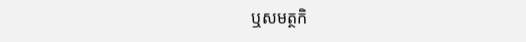ឬសមត្ថកិ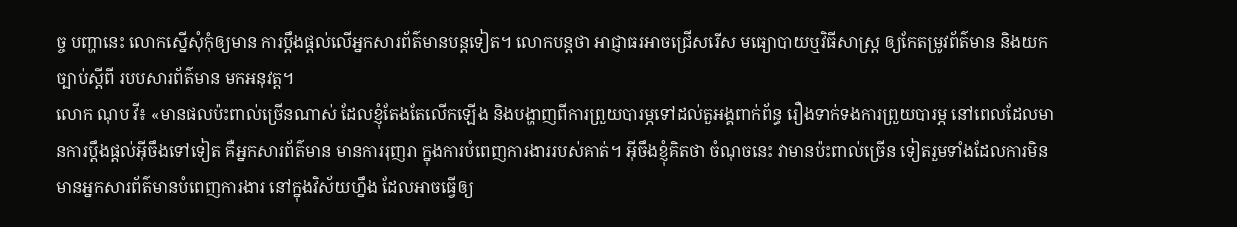ច្ច បញ្ហានេះ លោកស្នើសុំកុំឲ្យមាន ការប្ដឹងផ្ដល់លើអ្នកសារព័ត៌មានបន្តទៀត។ លោកបន្តថា អាជ្ញាធរអាចជ្រើសរើស មធ្យោបាយឬវិធីសាស្ត្រ ឲ្យកែតម្រូវព័ត៌មាន និងយកច្បាប់ស្ដីពី របបសារព័ត៌មាន មកអនុវត្ត។
លោក ណុប វី៖ «មានផលប៉ះពាល់ច្រើនណាស់ ដែលខ្ញុំតែងតែលើកឡើង និងបង្ហាញពីការព្រួយបារម្ភទៅដល់តួអង្គពាក់ព័ន្ធ រឿងទាក់ទងការព្រួយបារម្ភ នៅពេលដែលមានការប្ដឹងផ្ដល់អ៊ីចឹងទៅទៀត គឺអ្នកសារព័ត៌មាន មានការរុញរា ក្នុងការបំពេញការងាររបស់គាត់។ អ៊ីចឹងខ្ញុំគិតថា ចំណុចនេះ វាមានប៉ះពាល់ច្រើន ទៀតរួមទាំងដែលការមិនមានអ្នកសារព័ត៌មានបំពេញការងារ នៅក្នុងវិស័យហ្នឹង ដែលអាចធ្វើឲ្យ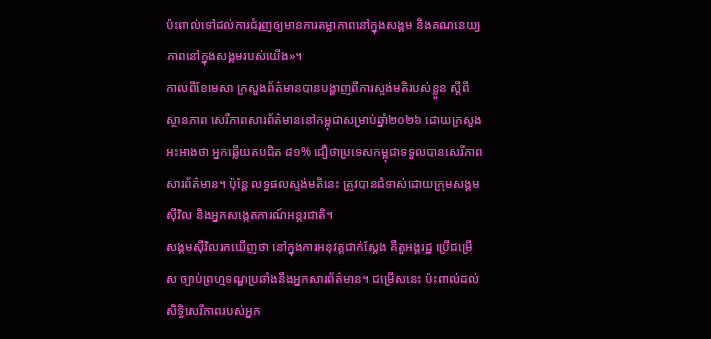ប៉ះពាល់ទៅដល់ការជំរុញឲ្យមានការតម្លាភាពនៅក្នុងសង្គម និងគណនេយ្យភាពនៅក្នុងសង្គមរបស់យើង»។
កាលពីខែមេសា ក្រសួងព័ត៌មានបានបង្ហាញពីការស្ទង់មតិរបស់ខ្លួន ស្ដីពីស្ថានភាព សេរីភាពសារព័ត៌មាននៅកម្ពុជាសម្រាប់ឆ្នាំ២០២៦ ដោយក្រសួងអះអាងថា អ្នកឆ្លើយតបជិត ៨១% ជឿថាប្រទេសកម្ពុជាទទួលបានសេរីភាពសារព័ត៌មាន។ ប៉ុន្តែ លទ្ធផលស្ទង់មតិនេះ ត្រូវបានជំទាស់ដោយក្រុមសង្គមស៊ីវិល និងអ្នកសង្កេតការណ៍អន្តរជាតិ។
សង្គមស៊ីវិលរកឃើញថា នៅក្នុងការអនុវត្តជាក់ស្ដែង គឺតួអង្គរដ្ឋ ប្រើជម្រើស ច្បាប់ព្រហ្មទណ្ឌប្រឆាំងនឹងអ្នកសារព័ត៌មាន។ ជម្រើសនេះ ប៉ះពាល់ដល់សិទ្ធិសេរីភាពរបស់អ្នក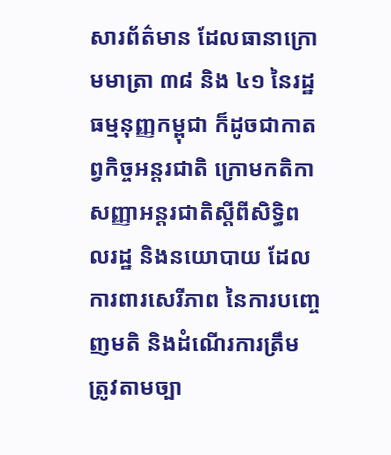សារព័ត៌មាន ដែលធានាក្រោមមាត្រា ៣៨ និង ៤១ នៃរដ្ឋធម្មនុញ្ញកម្ពុជា ក៏ដូចជាកាតព្វកិច្ចអន្តរជាតិ ក្រោមកតិកាសញ្ញាអន្តរជាតិស្ដីពីសិទ្ធិពលរដ្ឋ និងនយោបាយ ដែលការពារសេរីភាព នៃការបញ្ចេញមតិ និងដំណើរការត្រឹមត្រូវតាមច្បា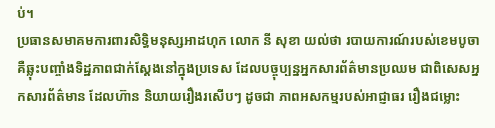ប់។
ប្រធានសមាគមការពារសិទ្ធិមនុស្សអាដហុក លោក នី សុខា យល់ថា របាយការណ៍របស់ខេមបូចា គឺឆ្លុះបញ្ចាំងទិដ្ឋភាពជាក់ស្ដែងនៅក្នុងប្រទេស ដែលបច្ចុប្បន្នអ្នកសារព័ត៌មានប្រឈម ជាពិសេសអ្នកសារព័ត៌មាន ដែលហ៊ាន និយាយរឿងរសើបៗ ដូចជា ភាពអសកម្មរបស់អាជ្ញាធរ រឿងជម្លោះ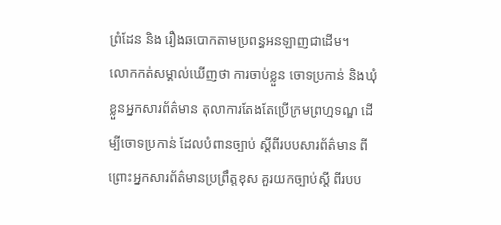ព្រំដែន និង រឿងឆបោកតាមប្រពន្ធអនឡាញជាដើម។
លោកកត់សម្គាល់ឃើញថា ការចាប់ខ្លួន ចោទប្រកាន់ និងឃុំខ្លួនអ្នកសារព័ត៌មាន តុលាការតែងតែប្រើក្រមព្រហ្មទណ្ឌ ដើម្បីចោទប្រកាន់ ដែលបំពានច្បាប់ ស្ដីពីរបបសារព័ត៌មាន ពីព្រោះអ្នកសារព័ត៌មានប្រព្រឹត្តខុស គួរយកច្បាប់ស្ដី ពីរបប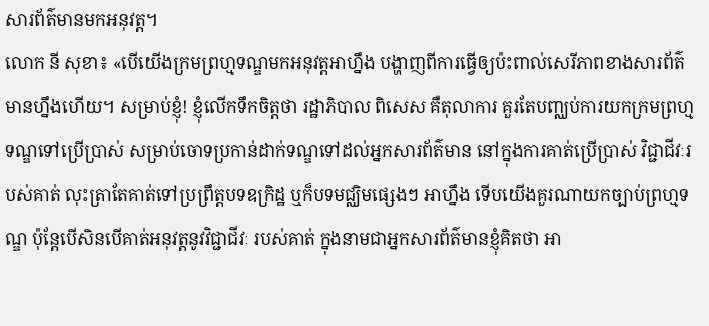សារព័ត៌មានមកអនុវត្ត។
លោក នី សុខា៖ «បើយើងក្រមព្រហ្មទណ្ឌមកអនុវត្តអាហ្នឹង បង្ហាញពីការធ្វើឲ្យប៉ះពាល់សេរីភាពខាងសារព័ត៌មានហ្នឹងហើយ។ សម្រាប់ខ្ញុំ! ខ្ញុំលើកទឹកចិត្តថា រដ្ឋាភិបាល ពិសេស គឺតុលាការ គួរតែបញ្ឈប់ការយកក្រមព្រហ្មទណ្ឌទៅប្រើប្រាស់ សម្រាប់ចោទប្រកាន់ដាក់ទណ្ឌទៅដល់អ្នកសារព័ត៌មាន នៅក្នុងការគាត់ប្រើប្រាស់ វិជ្ជាជីវៈរបស់គាត់ លុះត្រាតែគាត់ទៅប្រព្រឹត្តបទឧក្រិដ្ឋ ឬក៏បទមជ្ឈិមផ្សេងៗ អាហ្នឹង ទើបយើងគួរណាយកច្បាប់ព្រហ្មទណ្ឌ ប៉ុន្តែបើសិនបើគាត់អនុវត្តនូវវិជ្ជាជីវៈ របស់គាត់ ក្នុងនាមជាអ្នកសារព័ត៌មានខ្ញុំគិតថា អា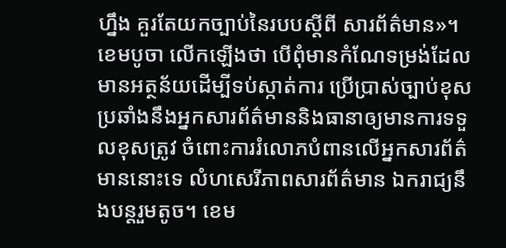ហ្នឹង គួរតែយកច្បាប់នៃរបបស្ដីពី សារព័ត៌មាន»។
ខេមបូចា លើកឡើងថា បើពុំមានកំណែទម្រង់ដែលមានអត្ថន័យដើម្បីទប់ស្កាត់ការ ប្រើប្រាស់ច្បាប់ខុសប្រឆាំងនឹងអ្នកសារព័ត៌មាននិងធានាឲ្យមានការទទួលខុសត្រូវ ចំពោះការរំលោភបំពានលើអ្នកសារព័ត៌មាននោះទេ លំហសេរីភាពសារព័ត៌មាន ឯករាជ្យនឹងបន្តរួមតូច។ ខេម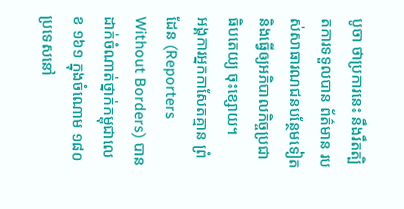បូចា ថាប្រការនេះ នឹងរឹតត្បិតការទទួលបាន ព័ត៌មាន របស់សាធារណជនបន្ថែមទៀត និងធ្វើឲ្យអភិបាលកិច្ចប្រជាធិបតេយ្យ ចុះខ្សោយ។
អង្គការអ្នកកាសែតគ្មាន ព្រំដែន (Reporters Without Borders) បានដាក់ចំណាត់ថ្នាក់កម្ពុជាលេខ ១៦១ ក្នុងចំណោម ១៨០ ប្រទេសនៅ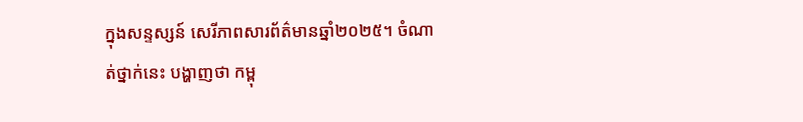ក្នុងសន្ទស្សន៍ សេរីភាពសារព័ត៌មានឆ្នាំ២០២៥។ ចំណាត់ថ្នាក់នេះ បង្ហាញថា កម្ពុ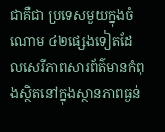ជាគឺជា ប្រទេសមួយក្នុងចំណោម ៤២ផ្សេងទៀតដែលសេរីភាពសារព័ត៌មានកំពុងស្ថិតនៅក្នុងស្ថានភាពធ្ងន់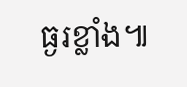ធ្ងរខ្លាំង៕